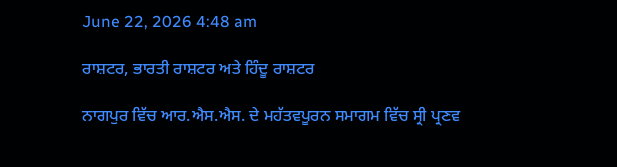June 22, 2026 4:48 am

ਰਾਸ਼ਟਰ, ਭਾਰਤੀ ਰਾਸ਼ਟਰ ਅਤੇ ਹਿੰਦੂ ਰਾਸ਼ਟਰ

ਨਾਗਪੁਰ ਵਿੱਚ ਆਰ.ਐਸ.ਐਸ. ਦੇ ਮਹੱਤਵਪੂਰਨ ਸਮਾਗਮ ਵਿੱਚ ਸ੍ਰੀ ਪ੍ਰਣਵ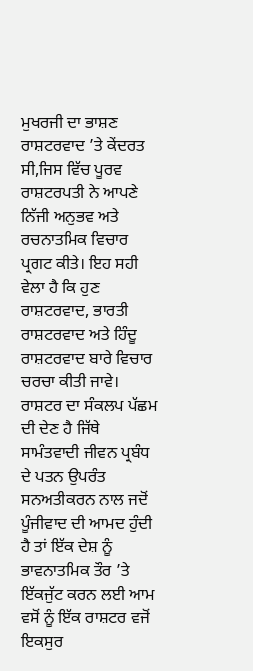ਮੁਖਰਜੀ ਦਾ ਭਾਸ਼ਣ ਰਾਸ਼ਟਰਵਾਦ ’ਤੇ ਕੇਂਦਰਤ ਸੀ,ਜਿਸ ਵਿੱਚ ਪੂਰਵ ਰਾਸ਼ਟਰਪਤੀ ਨੇ ਆਪਣੇ ਨਿੱਜੀ ਅਨੁਭਵ ਅਤੇ ਰਚਨਾਤਮਿਕ ਵਿਚਾਰ ਪ੍ਰਗਟ ਕੀਤੇ। ਇਹ ਸਹੀ ਵੇਲਾ ਹੈ ਕਿ ਹੁਣ ਰਾਸ਼ਟਰਵਾਦ, ਭਾਰਤੀ ਰਾਸ਼ਟਰਵਾਦ ਅਤੇ ਹਿੰਦੂ ਰਾਸ਼ਟਰਵਾਦ ਬਾਰੇ ਵਿਚਾਰ ਚਰਚਾ ਕੀਤੀ ਜਾਵੇ। ਰਾਸ਼ਟਰ ਦਾ ਸੰਕਲਪ ਪੱਛਮ ਦੀ ਦੇਣ ਹੈ ਜਿੱਥੇ ਸਾਮੰਤਵਾਦੀ ਜੀਵਨ ਪ੍ਰਬੰਧ ਦੇ ਪਤਨ ਉਪਰੰਤ ਸਨਅਤੀਕਰਨ ਨਾਲ ਜਦੋਂ ਪੂੰਜੀਵਾਦ ਦੀ ਆਮਦ ਹੁੰਦੀ ਹੈ ਤਾਂ ਇੱਕ ਦੇਸ਼ ਨੂੰ ਭਾਵਨਾਤਮਿਕ ਤੌਰ ’ਤੇ ਇੱਕਜੁੱਟ ਕਰਨ ਲਈ ਆਮ ਵਸੋਂ ਨੂੰ ਇੱਕ ਰਾਸ਼ਟਰ ਵਜੋਂ ਇਕਸੁਰ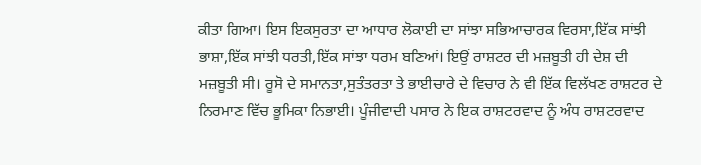ਕੀਤਾ ਗਿਆ। ਇਸ ਇਕਸੁਰਤਾ ਦਾ ਆਧਾਰ ਲੋਕਾਈ ਦਾ ਸਾਂਝਾ ਸਭਿਆਚਾਰਕ ਵਿਰਸਾ,ਇੱਕ ਸਾਂਝੀ ਭਾਸ਼ਾ,ਇੱਕ ਸਾਂਝੀ ਧਰਤੀ,ਇੱਕ ਸਾਂਝਾ ਧਰਮ ਬਣਿਆਂ। ਇਉਂ ਰਾਸ਼ਟਰ ਦੀ ਮਜ਼ਬੂਤੀ ਹੀ ਦੇਸ਼ ਦੀ ਮਜ਼ਬੂਤੀ ਸੀ। ਰੂਸੋ ਦੇ ਸਮਾਨਤਾ,ਸੁਤੰਤਰਤਾ ਤੇ ਭਾਈਚਾਰੇ ਦੇ ਵਿਚਾਰ ਨੇ ਵੀ ਇੱਕ ਵਿਲੱਖਣ ਰਾਸ਼ਟਰ ਦੇ ਨਿਰਮਾਣ ਵਿੱਚ ਭੂਮਿਕਾ ਨਿਭਾਈ। ਪੂੰਜੀਵਾਦੀ ਪਸਾਰ ਨੇ ਇਕ ਰਾਸ਼ਟਰਵਾਦ ਨੂੰ ਅੰਧ ਰਾਸ਼ਟਰਵਾਦ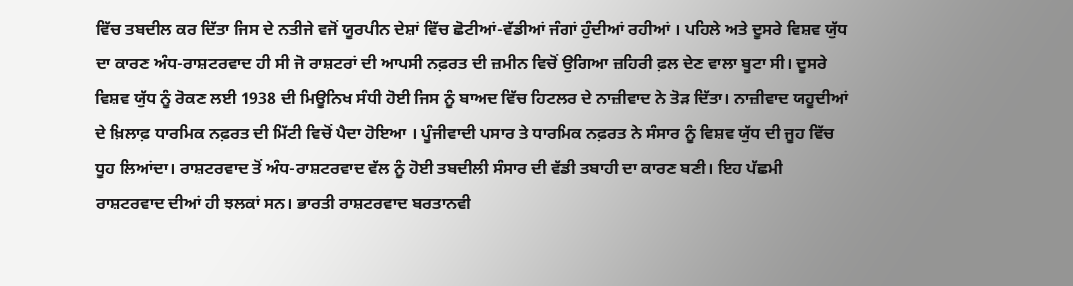ਵਿੱਚ ਤਬਦੀਲ ਕਰ ਦਿੱਤਾ ਜਿਸ ਦੇ ਨਤੀਜੇ ਵਜੋਂ ਯੂਰਪੀਨ ਦੇਸ਼ਾਂ ਵਿੱਚ ਛੋਟੀਆਂ-ਵੱਡੀਆਂ ਜੰਗਾਂ ਹੁੰਦੀਆਂ ਰਹੀਆਂ । ਪਹਿਲੇ ਅਤੇ ਦੂਸਰੇ ਵਿਸ਼ਵ ਯੁੱਧ ਦਾ ਕਾਰਣ ਅੰਧ-ਰਾਸ਼ਟਰਵਾਦ ਹੀ ਸੀ ਜੋ ਰਾਸ਼ਟਰਾਂ ਦੀ ਆਪਸੀ ਨਫ਼ਰਤ ਦੀ ਜ਼ਮੀਨ ਵਿਚੋਂ ਉਗਿਆ ਜ਼ਹਿਰੀ ਫ਼ਲ ਦੇਣ ਵਾਲਾ ਬੂਟਾ ਸੀ। ਦੂਸਰੇ ਵਿਸ਼ਵ ਯੁੱਧ ਨੂੰ ਰੋਕਣ ਲਈ 1938 ਦੀ ਮਿਊਨਿਖ ਸੰਧੀ ਹੋਈ ਜਿਸ ਨੂੰ ਬਾਅਦ ਵਿੱਚ ਹਿਟਲਰ ਦੇ ਨਾਜ਼ੀਵਾਦ ਨੇ ਤੋੜ ਦਿੱਤਾ। ਨਾਜ਼ੀਵਾਦ ਯਹੂਦੀਆਂ ਦੇ ਖ਼ਿਲਾਫ਼ ਧਾਰਮਿਕ ਨਫ਼ਰਤ ਦੀ ਮਿੱਟੀ ਵਿਚੋਂ ਪੈਦਾ ਹੋਇਆ । ਪੂੰਜੀਵਾਦੀ ਪਸਾਰ ਤੇ ਧਾਰਮਿਕ ਨਫ਼ਰਤ ਨੇ ਸੰਸਾਰ ਨੂੰ ਵਿਸ਼ਵ ਯੁੱਧ ਦੀ ਜੂਹ ਵਿੱਚ ਧੂਹ ਲਿਆਂਦਾ। ਰਾਸ਼ਟਰਵਾਦ ਤੋਂ ਅੰਧ-ਰਾਸ਼ਟਰਵਾਦ ਵੱਲ ਨੂੰ ਹੋਈ ਤਬਦੀਲੀ ਸੰਸਾਰ ਦੀ ਵੱਡੀ ਤਬਾਹੀ ਦਾ ਕਾਰਣ ਬਣੀ। ਇਹ ਪੱਛਮੀ ਰਾਸ਼ਟਰਵਾਦ ਦੀਆਂ ਹੀ ਝਲਕਾਂ ਸਨ। ਭਾਰਤੀ ਰਾਸ਼ਟਰਵਾਦ ਬਰਤਾਨਵੀ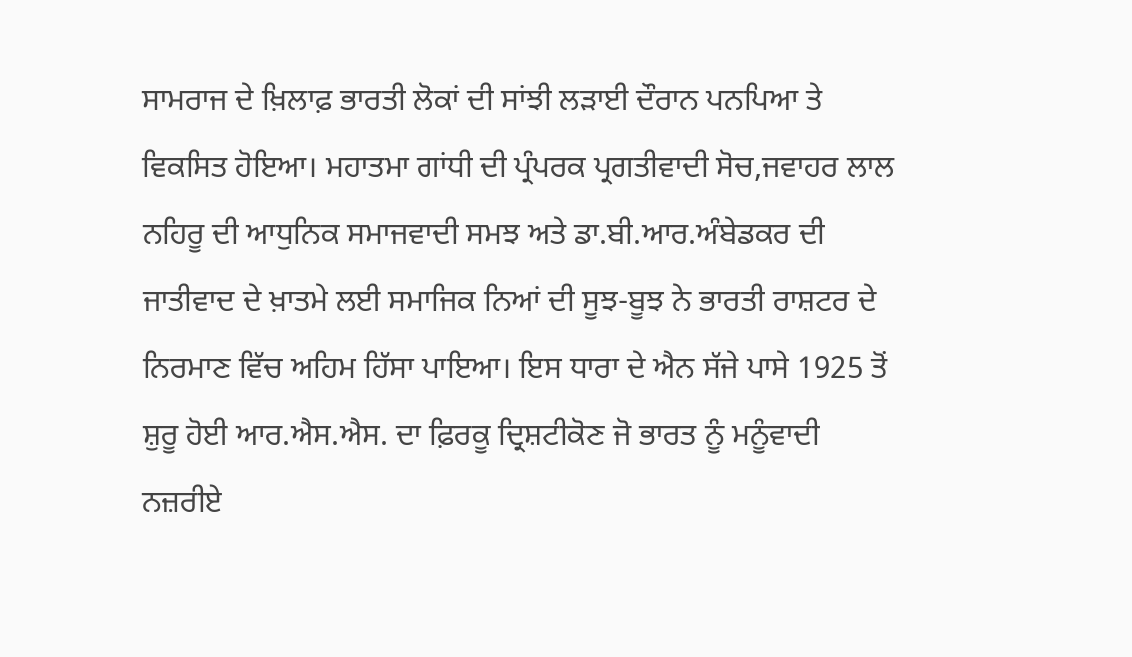ਸਾਮਰਾਜ ਦੇ ਖ਼ਿਲਾਫ਼ ਭਾਰਤੀ ਲੋਕਾਂ ਦੀ ਸਾਂਝੀ ਲੜਾਈ ਦੌਰਾਨ ਪਨਪਿਆ ਤੇ ਵਿਕਸਿਤ ਹੋਇਆ। ਮਹਾਤਮਾ ਗਾਂਧੀ ਦੀ ਪ੍ਰੰਪਰਕ ਪ੍ਰਗਤੀਵਾਦੀ ਸੋਚ,ਜਵਾਹਰ ਲਾਲ ਨਹਿਰੂ ਦੀ ਆਧੁਨਿਕ ਸਮਾਜਵਾਦੀ ਸਮਝ ਅਤੇ ਡਾ.ਬੀ.ਆਰ.ਅੰਬੇਡਕਰ ਦੀ ਜਾਤੀਵਾਦ ਦੇ ਖ਼ਾਤਮੇ ਲਈ ਸਮਾਜਿਕ ਨਿਆਂ ਦੀ ਸੂਝ-ਬੂਝ ਨੇ ਭਾਰਤੀ ਰਾਸ਼ਟਰ ਦੇ ਨਿਰਮਾਣ ਵਿੱਚ ਅਹਿਮ ਹਿੱਸਾ ਪਾਇਆ। ਇਸ ਧਾਰਾ ਦੇ ਐਨ ਸੱਜੇ ਪਾਸੇ 1925 ਤੋਂ ਸ਼ੁਰੂ ਹੋਈ ਆਰ.ਐਸ.ਐਸ. ਦਾ ਫ਼ਿਰਕੂ ਦ੍ਰਿਸ਼ਟੀਕੋਣ ਜੋ ਭਾਰਤ ਨੂੰ ਮਨੂੰਵਾਦੀ ਨਜ਼ਰੀਏ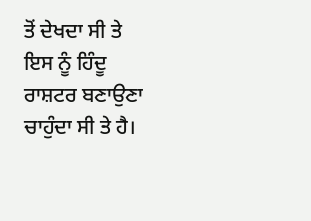ਤੋਂ ਦੇਖਦਾ ਸੀ ਤੇ ਇਸ ਨੂੰ ਹਿੰਦੂ ਰਾਸ਼ਟਰ ਬਣਾਉਣਾ ਚਾਹੁੰਦਾ ਸੀ ਤੇ ਹੈ।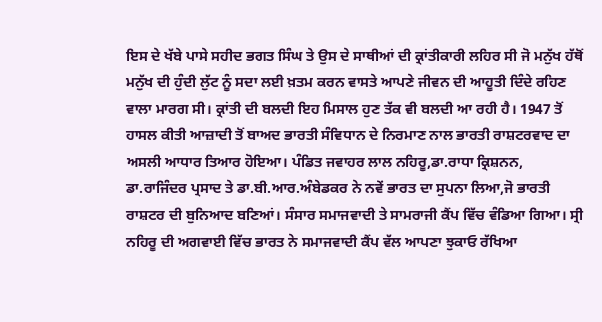ਇਸ ਦੇ ਖੱਬੇ ਪਾਸੇ ਸਹੀਦ ਭਗਤ ਸਿੰਘ ਤੇ ਉਸ ਦੇ ਸਾਥੀਆਂ ਦੀ ਕ੍ਰਾਂਤੀਕਾਰੀ ਲਹਿਰ ਸੀ ਜੋ ਮਨੁੱਖ ਹੱਥੋਂ ਮਨੁੱਖ ਦੀ ਹੁੰਦੀ ਲੁੱਟ ਨੂੰ ਸਦਾ ਲਈ ਖ਼ਤਮ ਕਰਨ ਵਾਸਤੇ ਆਪਣੇ ਜੀਵਨ ਦੀ ਆਹੂਤੀ ਦਿੰਦੇ ਰਹਿਣ ਵਾਲਾ ਮਾਰਗ ਸੀ। ਕ੍ਰਾਂਤੀ ਦੀ ਬਲਦੀ ਇਹ ਮਿਸਾਲ ਹੁਣ ਤੱਕ ਵੀ ਬਲਦੀ ਆ ਰਹੀ ਹੈ। 1947 ਤੋਂ ਹਾਸਲ ਕੀਤੀ ਆਜ਼ਾਦੀ ਤੋਂ ਬਾਅਦ ਭਾਰਤੀ ਸੰਵਿਧਾਨ ਦੇ ਨਿਰਮਾਣ ਨਾਲ ਭਾਰਤੀ ਰਾਸ਼ਟਰਵਾਦ ਦਾ ਅਸਲੀ ਆਧਾਰ ਤਿਆਰ ਹੋਇਆ। ਪੰਡਿਤ ਜਵਾਹਰ ਲਾਲ ਨਹਿਰੂ,ਡਾ.ਰਾਧਾ ਕ੍ਰਿਸ਼ਨਨ, ਡਾ.ਰਾਜਿੰਦਰ ਪ੍ਰਸਾਦ ਤੇ ਡਾ.ਬੀ.ਆਰ.ਅੰਬੇਡਕਰ ਨੇ ਨਵੇਂ ਭਾਰਤ ਦਾ ਸੁਪਨਾ ਲਿਆ,ਜੋ ਭਾਰਤੀ ਰਾਸ਼ਟਰ ਦੀ ਬੁਨਿਆਦ ਬਣਿਆਂ। ਸੰਸਾਰ ਸਮਾਜਵਾਦੀ ਤੇ ਸਾਮਰਾਜੀ ਕੈਂਪ ਵਿੱਚ ਵੰਡਿਆ ਗਿਆ। ਸ੍ਰੀ ਨਹਿਰੂ ਦੀ ਅਗਵਾਈ ਵਿੱਚ ਭਾਰਤ ਨੇ ਸਮਾਜਵਾਦੀ ਕੈਂਪ ਵੱਲ ਆਪਣਾ ਝੁਕਾਓ ਰੱਖਿਆ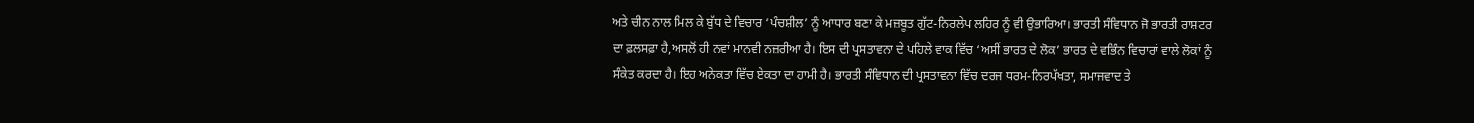ਅਤੇ ਚੀਨ ਨਾਲ ਮਿਲ ਕੇ ਬੁੱਧ ਦੇ ਵਿਚਾਰ ‘ਪੰਚਸ਼ੀਲ’ ਨੂੰ ਆਧਾਰ ਬਣਾ ਕੇ ਮਜ਼ਬੂਤ ਗੁੱਟ-ਨਿਰਲੇਪ ਲਹਿਰ ਨੂੰ ਵੀ ਉਭਾਰਿਆ। ਭਾਰਤੀ ਸੰਵਿਧਾਨ ਜੋ ਭਾਰਤੀ ਰਾਸ਼ਟਰ ਦਾ ਫ਼ਲਸਫ਼ਾ ਹੈ,ਅਸਲੋਂ ਹੀ ਨਵਾਂ ਮਾਨਵੀ ਨਜ਼ਰੀਆ ਹੈ। ਇਸ ਦੀ ਪ੍ਰਸਤਾਵਨਾ ਦੇ ਪਹਿਲੇ ਵਾਕ ਵਿੱਚ ‘ਅਸੀਂ ਭਾਰਤ ਦੇ ਲੋਕ’ ਭਾਰਤ ਦੇ ਵਭਿੰਨ ਵਿਚਾਰਾਂ ਵਾਲੇ ਲੋਕਾਂ ਨੂੰ ਸੰਕੇਤ ਕਰਦਾ ਹੈ। ਇਹ ਅਨੇਕਤਾ ਵਿੱਚ ਏਕਤਾ ਦਾ ਹਾਮੀ ਹੈ। ਭਾਰਤੀ ਸੰਵਿਧਾਨ ਦੀ ਪ੍ਰਸਤਾਵਨਾ ਵਿੱਚ ਦਰਜ ਧਰਮ-ਨਿਰਪੱਖਤਾ, ਸਮਾਜਵਾਦ ਤੇ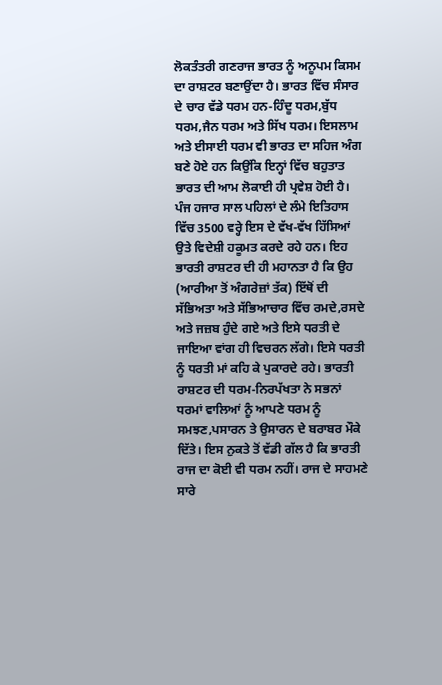ਲੋਕਤੰਤਰੀ ਗਣਰਾਜ ਭਾਰਤ ਨੂੰ ਅਨੂਪਮ ਕਿਸਮ ਦਾ ਰਾਸ਼ਟਰ ਬਣਾਉਂਦਾ ਹੈ। ਭਾਰਤ ਵਿੱਚ ਸੰਸਾਰ ਦੇ ਚਾਰ ਵੱਡੇ ਧਰਮ ਹਨ-ਹਿੰਦੂ ਧਰਮ,ਬੁੱਧ ਧਰਮ,ਜੈਨ ਧਰਮ ਅਤੇ ਸਿੱਖ ਧਰਮ। ਇਸਲਾਮ ਅਤੇ ਈਸਾਈ ਧਰਮ ਵੀ ਭਾਰਤ ਦਾ ਸਹਿਜ ਅੰਗ ਬਣੇ ਹੋਏ ਹਨ ਕਿਉਂਕਿ ਇਨ੍ਹਾਂ ਵਿੱਚ ਬਹੁਤਾਤ ਭਾਰਤ ਦੀ ਆਮ ਲੋਕਾਈ ਹੀ ਪ੍ਰਵੇਸ਼ ਹੋਈ ਹੈ। ਪੰਜ ਹਜਾਰ ਸਾਲ ਪਹਿਲਾਂ ਦੇ ਲੰਮੇ ਇਤਿਹਾਸ ਵਿੱਚ 3500 ਵਰ੍ਹੇ ਇਸ ਦੇ ਵੱਖ-ਵੱਖ ਹਿੱਸਿਆਂ ਉਤੇ ਵਿਦੇਸ਼ੀ ਹਕੂਮਤ ਕਰਦੇ ਰਹੇ ਹਨ। ਇਹ ਭਾਰਤੀ ਰਾਸ਼ਟਰ ਦੀ ਹੀ ਮਹਾਨਤਾ ਹੈ ਕਿ ਉਹ (ਆਰੀਆ ਤੋਂ ਅੰਗਰੇਜ਼ਾਂ ਤੱਕ) ਇੱਥੋਂ ਦੀ ਸੱਭਿਅਤਾ ਅਤੇ ਸੱਭਿਆਚਾਰ ਵਿੱਚ ਰਮਦੇ,ਰਸਦੇ ਅਤੇ ਜਜ਼ਬ ਹੁੰਦੇ ਗਏ ਅਤੇ ਇਸੇ ਧਰਤੀ ਦੇ ਜਾਇਆ ਵਾਂਗ ਹੀ ਵਿਚਰਨ ਲੱਗੇ। ਇਸੇ ਧਰਤੀ ਨੂੰ ਧਰਤੀ ਮਾਂ ਕਹਿ ਕੇ ਪੁਕਾਰਦੇ ਰਹੇ। ਭਾਰਤੀ ਰਾਸ਼ਟਰ ਦੀ ਧਰਮ-ਨਿਰਪੱਖਤਾ ਨੇ ਸਭਨਾਂ ਧਰਮਾਂ ਵਾਲਿਆਂ ਨੂੰ ਆਪਣੇ ਧਰਮ ਨੂੰ ਸਮਝਣ,ਪਸਾਰਨ ਤੇ ਉਸਾਰਨ ਦੇ ਬਰਾਬਰ ਮੌਕੇ ਦਿੱਤੇ। ਇਸ ਨੁਕਤੇ ਤੋਂ ਵੱਡੀ ਗੱਲ ਹੈ ਕਿ ਭਾਰਤੀ ਰਾਜ ਦਾ ਕੋਈ ਵੀ ਧਰਮ ਨਹੀਂ। ਰਾਜ ਦੇ ਸਾਹਮਣੇ ਸਾਰੇ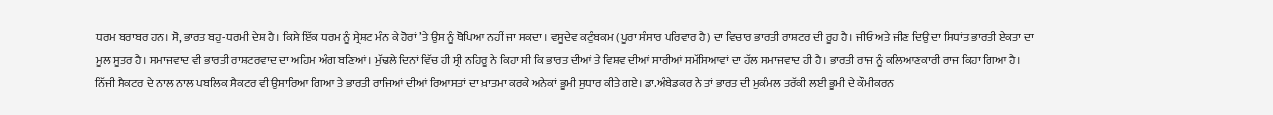ਧਰਮ ਬਰਾਬਰ ਹਨ। ਸੋ, ਭਾਰਤ ਬਹੁ-ਧਰਮੀ ਦੇਸ਼ ਹੈ। ਕਿਸੇ ਇੱਕ ਧਰਮ ਨੂੰ ਸ੍ਰੇਸ਼ਟ ਮੰਨ ਕੇ ਹੋਰਾਂ ’ਤੇ ਉਸ ਨੂੰ ਥੋਪਿਆ ਨਹੀਂ ਜਾ ਸਕਦਾ । ਵਸੂਦੇਵ ਕਟੁੰਬਕਮ (ਪੂਰਾ ਸੰਸਾਰ ਪਰਿਵਾਰ ਹੈ) ਦਾ ਵਿਚਾਰ ਭਾਰਤੀ ਰਾਸ਼ਟਰ ਦੀ ਰੂਹ ਹੈ। ਜੀਓ ਅਤੇ ਜੀਣ ਦਿਉ ਦਾ ਸਿਧਾਂਤ ਭਾਰਤੀ ਏਕਤਾ ਦਾ ਮੂਲ ਸੂਤਰ ਹੈ। ਸਮਾਜਵਾਦ ਵੀ ਭਾਰਤੀ ਰਾਸ਼ਟਰਵਾਦ ਦਾ ਅਹਿਮ ਅੰਗ ਬਣਿਆਂ। ਮੁੱਢਲੇ ਦਿਨਾਂ ਵਿੱਚ ਹੀ ਸ੍ਰੀ ਨਹਿਰੂ ਨੇ ਕਿਹਾ ਸੀ ਕਿ ਭਾਰਤ ਦੀਆਂ ਤੇ ਵਿਸ਼ਵ ਦੀਆਂ ਸਾਰੀਆਂ ਸਮੱਸਿਆਵਾਂ ਦਾ ਹੱਲ ਸਮਾਜਵਾਦ ਹੀ ਹੈ। ਭਾਰਤੀ ਰਾਜ ਨੂੰ ਕਲਿਆਣਕਾਰੀ ਰਾਜ ਕਿਹਾ ਗਿਆ ਹੈ। ਨਿੱਜੀ ਸੈਕਟਰ ਦੇ ਨਾਲ ਨਾਲ ਪਬਲਿਕ ਸੈਕਟਰ ਵੀ ਉਸਾਰਿਆ ਗਿਆ ਤੇ ਭਾਰਤੀ ਰਾਜਿਆਂ ਦੀਆਂ ਰਿਆਸਤਾਂ ਦਾ ਖ਼ਾਤਮਾ ਕਰਕੇ ਅਨੇਕਾਂ ਭੂਮੀ ਸੁਧਾਰ ਕੀਤੇ ਗਏ। ਡਾ.ਅੰਬੇਡਕਰ ਨੇ ਤਾਂ ਭਾਰਤ ਦੀ ਮੁਕੰਮਲ ਤਰੱਕੀ ਲਈ ਭੂਮੀ ਦੇ ਕੌਮੀਕਰਨ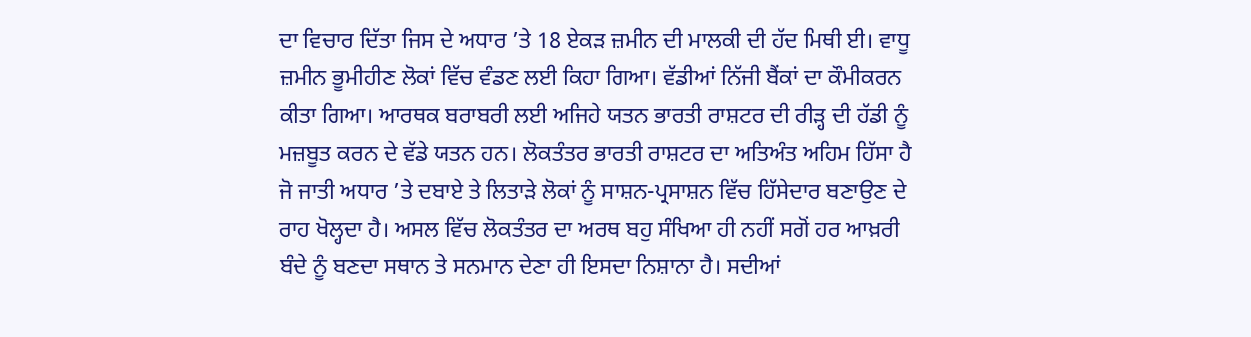ਦਾ ਵਿਚਾਰ ਦਿੱਤਾ ਜਿਸ ਦੇ ਅਧਾਰ ’ਤੇ 18 ਏਕੜ ਜ਼ਮੀਨ ਦੀ ਮਾਲਕੀ ਦੀ ਹੱਦ ਮਿਥੀ ਈ। ਵਾਧੂ ਜ਼ਮੀਨ ਭੂਮੀਹੀਣ ਲੋਕਾਂ ਵਿੱਚ ਵੰਡਣ ਲਈ ਕਿਹਾ ਗਿਆ। ਵੱਡੀਆਂ ਨਿੱਜੀ ਬੈਂਕਾਂ ਦਾ ਕੌਮੀਕਰਨ ਕੀਤਾ ਗਿਆ। ਆਰਥਕ ਬਰਾਬਰੀ ਲਈ ਅਜਿਹੇ ਯਤਨ ਭਾਰਤੀ ਰਾਸ਼ਟਰ ਦੀ ਰੀੜ੍ਹ ਦੀ ਹੱਡੀ ਨੂੰ ਮਜ਼ਬੂਤ ਕਰਨ ਦੇ ਵੱਡੇ ਯਤਨ ਹਨ। ਲੋਕਤੰਤਰ ਭਾਰਤੀ ਰਾਸ਼ਟਰ ਦਾ ਅਤਿਅੰਤ ਅਹਿਮ ਹਿੱਸਾ ਹੈ ਜੋ ਜਾਤੀ ਅਧਾਰ ’ਤੇ ਦਬਾਏ ਤੇ ਲਿਤਾੜੇ ਲੋਕਾਂ ਨੂੰ ਸਾਸ਼ਨ-ਪ੍ਰਸਾਸ਼ਨ ਵਿੱਚ ਹਿੱਸੇਦਾਰ ਬਣਾਉਣ ਦੇ ਰਾਹ ਖੋਲ੍ਹਦਾ ਹੈ। ਅਸਲ ਵਿੱਚ ਲੋਕਤੰਤਰ ਦਾ ਅਰਥ ਬਹੁ ਸੰਖਿਆ ਹੀ ਨਹੀਂ ਸਗੋਂ ਹਰ ਆਖ਼ਰੀ ਬੰਦੇ ਨੂੰ ਬਣਦਾ ਸਥਾਨ ਤੇ ਸਨਮਾਨ ਦੇਣਾ ਹੀ ਇਸਦਾ ਨਿਸ਼ਾਨਾ ਹੈ। ਸਦੀਆਂ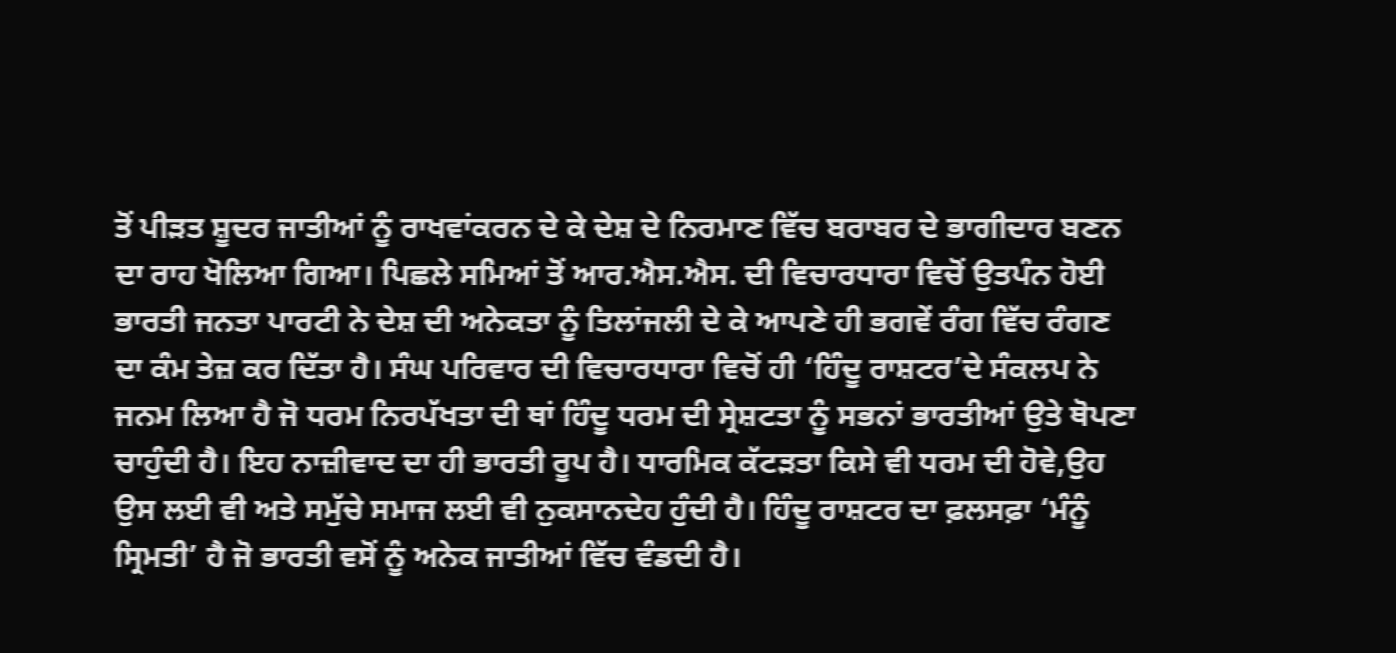ਤੋਂ ਪੀੜਤ ਸ਼ੂਦਰ ਜਾਤੀਆਂ ਨੂੰ ਰਾਖਵਾਂਕਰਨ ਦੇ ਕੇ ਦੇਸ਼ ਦੇ ਨਿਰਮਾਣ ਵਿੱਚ ਬਰਾਬਰ ਦੇ ਭਾਗੀਦਾਰ ਬਣਨ ਦਾ ਰਾਹ ਖੋਲਿਆ ਗਿਆ। ਪਿਛਲੇ ਸਮਿਆਂ ਤੋਂ ਆਰ.ਐਸ.ਐਸ. ਦੀ ਵਿਚਾਰਧਾਰਾ ਵਿਚੋਂ ਉਤਪੰਨ ਹੋਈ ਭਾਰਤੀ ਜਨਤਾ ਪਾਰਟੀ ਨੇ ਦੇਸ਼ ਦੀ ਅਨੇਕਤਾ ਨੂੰ ਤਿਲਾਂਜਲੀ ਦੇ ਕੇ ਆਪਣੇ ਹੀ ਭਗਵੇਂ ਰੰਗ ਵਿੱਚ ਰੰਗਣ ਦਾ ਕੰਮ ਤੇਜ਼ ਕਰ ਦਿੱਤਾ ਹੈ। ਸੰਘ ਪਰਿਵਾਰ ਦੀ ਵਿਚਾਰਧਾਰਾ ਵਿਚੋਂ ਹੀ ‘ਹਿੰਦੂ ਰਾਸ਼ਟਰ’ਦੇ ਸੰਕਲਪ ਨੇ ਜਨਮ ਲਿਆ ਹੈ ਜੋ ਧਰਮ ਨਿਰਪੱਖਤਾ ਦੀ ਥਾਂ ਹਿੰਦੂ ਧਰਮ ਦੀ ਸ੍ਰੇਸ਼ਟਤਾ ਨੂੰ ਸਭਨਾਂ ਭਾਰਤੀਆਂ ਉਤੇ ਥੋਪਣਾ ਚਾਹੁੰਦੀ ਹੈ। ਇਹ ਨਾਜ਼ੀਵਾਦ ਦਾ ਹੀ ਭਾਰਤੀ ਰੂਪ ਹੈ। ਧਾਰਮਿਕ ਕੱਟੜਤਾ ਕਿਸੇ ਵੀ ਧਰਮ ਦੀ ਹੋਵੇ,ਉਹ ਉਸ ਲਈ ਵੀ ਅਤੇ ਸਮੁੱਚੇ ਸਮਾਜ ਲਈ ਵੀ ਨੁਕਸਾਨਦੇਹ ਹੁੰਦੀ ਹੈ। ਹਿੰਦੂ ਰਾਸ਼ਟਰ ਦਾ ਫ਼ਲਸਫ਼ਾ ‘ਮੰਨੂੰ ਸ੍ਰਿਮਤੀ’ ਹੈ ਜੋ ਭਾਰਤੀ ਵਸੋਂ ਨੂੰ ਅਨੇਕ ਜਾਤੀਆਂ ਵਿੱਚ ਵੰਡਦੀ ਹੈ।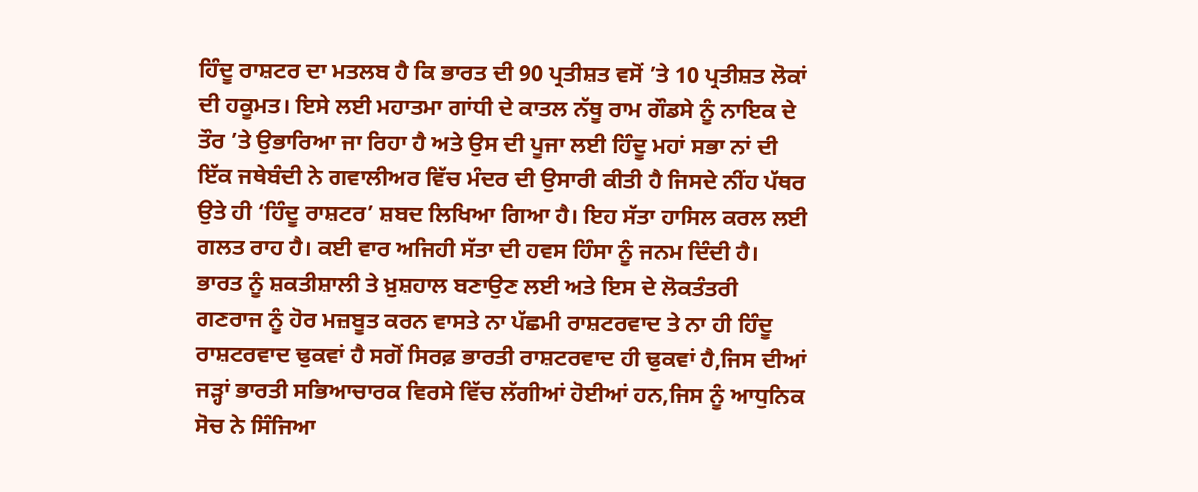ਹਿੰਦੂ ਰਾਸ਼ਟਰ ਦਾ ਮਤਲਬ ਹੈ ਕਿ ਭਾਰਤ ਦੀ 90 ਪ੍ਰਤੀਸ਼ਤ ਵਸੋਂ ’ਤੇ 10 ਪ੍ਰਤੀਸ਼ਤ ਲੋਕਾਂ ਦੀ ਹਕੂਮਤ। ਇਸੇ ਲਈ ਮਹਾਤਮਾ ਗਾਂਧੀ ਦੇ ਕਾਤਲ ਨੱਥੂ ਰਾਮ ਗੌਡਸੇ ਨੂੰ ਨਾਇਕ ਦੇ ਤੌਰ ’ਤੇ ਉਭਾਰਿਆ ਜਾ ਰਿਹਾ ਹੈ ਅਤੇ ਉਸ ਦੀ ਪੂਜਾ ਲਈ ਹਿੰਦੂ ਮਹਾਂ ਸਭਾ ਨਾਂ ਦੀ ਇੱਕ ਜਥੇਬੰਦੀ ਨੇ ਗਵਾਲੀਅਰ ਵਿੱਚ ਮੰਦਰ ਦੀ ਉਸਾਰੀ ਕੀਤੀ ਹੈ ਜਿਸਦੇ ਨੀਂਹ ਪੱਥਰ ਉਤੇ ਹੀ ‘ਹਿੰਦੂ ਰਾਸ਼ਟਰ’ ਸ਼ਬਦ ਲਿਖਿਆ ਗਿਆ ਹੈ। ਇਹ ਸੱਤਾ ਹਾਸਿਲ ਕਰਲ ਲਈ ਗਲਤ ਰਾਹ ਹੈ। ਕਈ ਵਾਰ ਅਜਿਹੀ ਸੱਤਾ ਦੀ ਹਵਸ ਹਿੰਸਾ ਨੂੰ ਜਨਮ ਦਿੰਦੀ ਹੈ।
ਭਾਰਤ ਨੂੰ ਸ਼ਕਤੀਸ਼ਾਲੀ ਤੇ ਖ਼ੁਸ਼ਹਾਲ ਬਣਾਉਣ ਲਈ ਅਤੇ ਇਸ ਦੇ ਲੋਕਤੰਤਰੀ ਗਣਰਾਜ ਨੂੰ ਹੋਰ ਮਜ਼ਬੂਤ ਕਰਨ ਵਾਸਤੇ ਨਾ ਪੱਛਮੀ ਰਾਸ਼ਟਰਵਾਦ ਤੇ ਨਾ ਹੀ ਹਿੰਦੂ ਰਾਸ਼ਟਰਵਾਦ ਢੁਕਵਾਂ ਹੈ ਸਗੋਂ ਸਿਰਫ਼ ਭਾਰਤੀ ਰਾਸ਼ਟਰਵਾਦ ਹੀ ਢੁਕਵਾਂ ਹੈ,ਜਿਸ ਦੀਆਂ ਜੜ੍ਹਾਂ ਭਾਰਤੀ ਸਭਿਆਚਾਰਕ ਵਿਰਸੇ ਵਿੱਚ ਲੱਗੀਆਂ ਹੋਈਆਂ ਹਨ,ਜਿਸ ਨੂੰ ਆਧੁਨਿਕ ਸੋਚ ਨੇ ਸਿੰਜਿਆ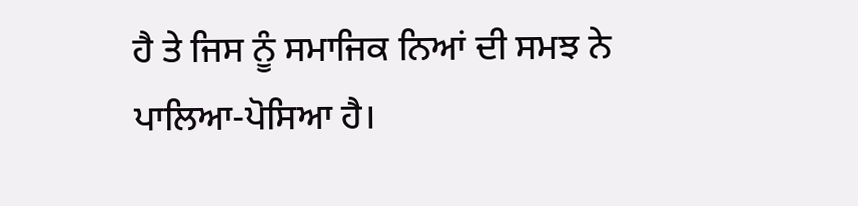ਹੈ ਤੇ ਜਿਸ ਨੂੰ ਸਮਾਜਿਕ ਨਿਆਂ ਦੀ ਸਮਝ ਨੇ ਪਾਲਿਆ-ਪੋਸਿਆ ਹੈ।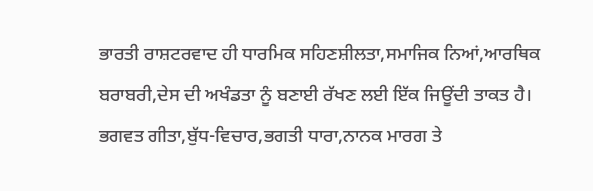ਭਾਰਤੀ ਰਾਸ਼ਟਰਵਾਦ ਹੀ ਧਾਰਮਿਕ ਸਹਿਣਸ਼ੀਲਤਾ,ਸਮਾਜਿਕ ਨਿਆਂ,ਆਰਥਿਕ ਬਰਾਬਰੀ,ਦੇਸ ਦੀ ਅਖੰਡਤਾ ਨੂੰ ਬਣਾਈ ਰੱਖਣ ਲਈ ਇੱਕ ਜਿਊਂਦੀ ਤਾਕਤ ਹੈ। ਭਗਵਤ ਗੀਤਾ,ਬੁੱਧ-ਵਿਚਾਰ,ਭਗਤੀ ਧਾਰਾ,ਨਾਨਕ ਮਾਰਗ ਤੇ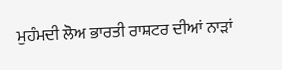ਮੁਹੰਮਦੀ ਲੋਅ ਭਾਰਤੀ ਰਾਸ਼ਟਰ ਦੀਆਂ ਨਾੜਾਂ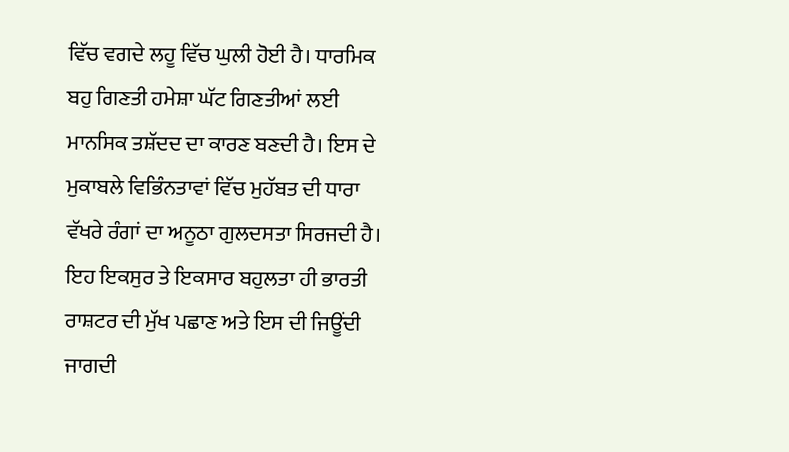ਵਿੱਚ ਵਗਦੇ ਲਹੂ ਵਿੱਚ ਘੁਲੀ ਹੋਈ ਹੈ। ਧਾਰਮਿਕ ਬਹੁ ਗਿਣਤੀ ਹਮੇਸ਼ਾ ਘੱਟ ਗਿਣਤੀਆਂ ਲਈ ਮਾਨਸਿਕ ਤਸ਼ੱਦਦ ਦਾ ਕਾਰਣ ਬਣਦੀ ਹੈ। ਇਸ ਦੇ ਮੁਕਾਬਲੇ ਵਿਭਿੰਨਤਾਵਾਂ ਵਿੱਚ ਮੁਹੱਬਤ ਦੀ ਧਾਰਾ ਵੱਖਰੇ ਰੰਗਾਂ ਦਾ ਅਨੂਠਾ ਗੁਲਦਸਤਾ ਸਿਰਜਦੀ ਹੈ। ਇਹ ਇਕਸੁਰ ਤੇ ਇਕਸਾਰ ਬਹੁਲਤਾ ਹੀ ਭਾਰਤੀ ਰਾਸ਼ਟਰ ਦੀ ਮੁੱਖ ਪਛਾਣ ਅਤੇ ਇਸ ਦੀ ਜਿਊਂਦੀ ਜਾਗਦੀ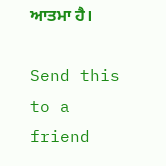ਆਤਮਾ ਹੈ।

Send this to a friend